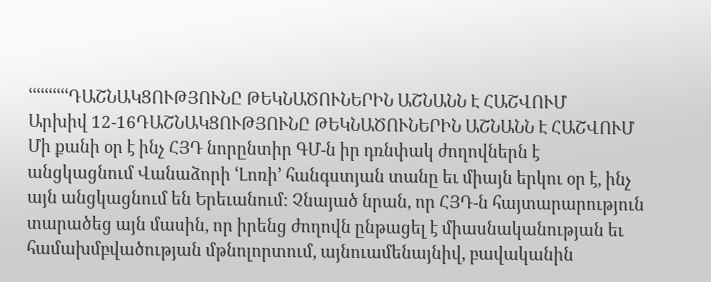ՙՙՙՙՙՙՙՙՙՙԴԱՇՆԱԿՑՈՒԹՅՈՒՆԸ ԹԵԿՆԱԾՈՒՆԵՐԻՆ ԱՇՆԱՆՆ Է ՀԱՇՎՈՒՄ
Արխիվ 12-16ԴԱՇՆԱԿՑՈՒԹՅՈՒՆԸ ԹԵԿՆԱԾՈՒՆԵՐԻՆ ԱՇՆԱՆՆ Է ՀԱՇՎՈՒՄ
Մի քանի օր է ինչ ՀՅԴ նորընտիր ԳՄ-ն իր դռնփակ ժողովներն է անցկացնում Վանաձորի ՙԼոռի՚ հանգստյան տանը եւ միայն երկու օր է, ինչ այն անցկացնում են Երեւանում: Չնայած նրան, որ ՀՅԴ-ն հայտարարություն տարածեց այն մասին, որ իրենց ժողովն ընթացել է միասնականության եւ համախմբվածության մթնոլորտում, այնուամենայնիվ, բավականին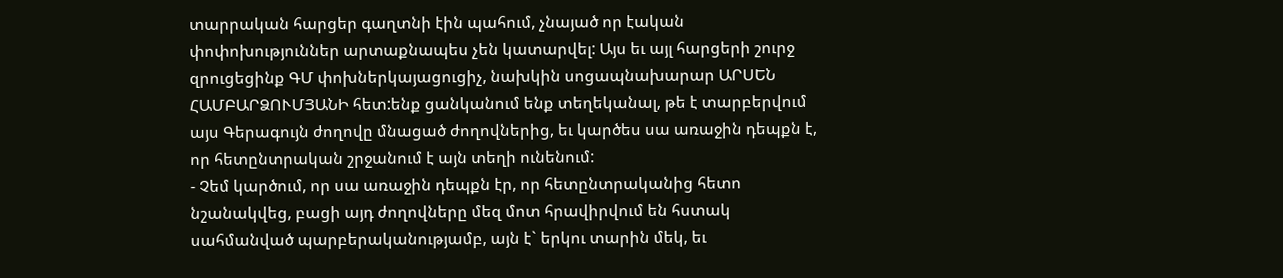տարրական հարցեր գաղտնի էին պահում, չնայած որ էական փոփոխություններ արտաքնապես չեն կատարվել: Այս եւ այլ հարցերի շուրջ զրուցեցինք ԳՄ փոխներկայացուցիչ, նախկին սոցապնախարար ԱՐՍԵՆ ՀԱՄԲԱՐՁՈՒՄՅԱՆԻ հետ:ենք ցանկանում ենք տեղեկանալ, թե է տարբերվում այս Գերագույն ժողովը մնացած ժողովներից, եւ կարծես սա առաջին դեպքն է, որ հետընտրական շրջանում է այն տեղի ունենում:
- Չեմ կարծում, որ սա առաջին դեպքն էր, որ հետընտրականից հետո նշանակվեց, բացի այդ ժողովները մեզ մոտ հրավիրվում են հստակ սահմանված պարբերականությամբ, այն է` երկու տարին մեկ, եւ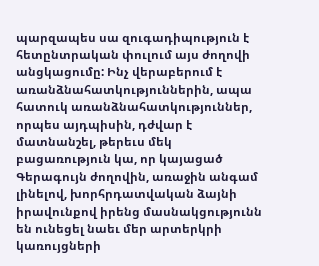պարզապես սա զուգադիպություն է հետընտրական փուլում այս ժողովի անցկացումը: Ինչ վերաբերում է առանձնահատկություններին, ապա հատուկ առանձնահատկություններ, որպես այդպիսին, դժվար է մատնանշել, թերեւս մեկ բացառություն կա, որ կայացած Գերագույն ժողովին, առաջին անգամ լինելով, խորհրդատվական ձայնի իրավունքով իրենց մասնակցությունն են ունեցել նաեւ մեր արտերկրի կառույցների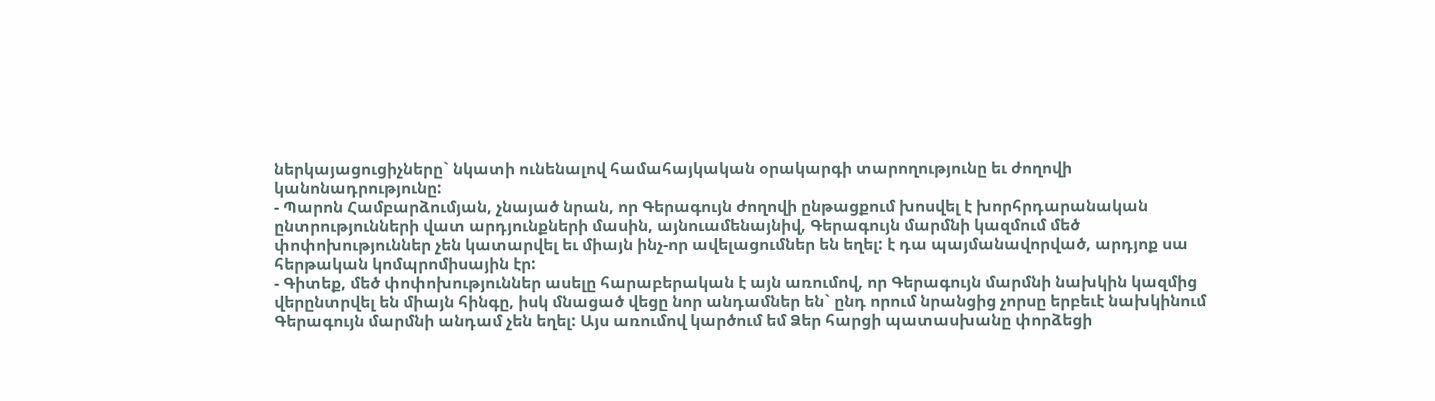ներկայացուցիչները` նկատի ունենալով համահայկական օրակարգի տարողությունը եւ ժողովի կանոնադրությունը:
- Պարոն Համբարձումյան, չնայած նրան, որ Գերագույն ժողովի ընթացքում խոսվել է խորհրդարանական ընտրությունների վատ արդյունքների մասին, այնուամենայնիվ, Գերագույն մարմնի կազմում մեծ փոփոխություններ չեն կատարվել եւ միայն ինչ-որ ավելացումներ են եղել: է դա պայմանավորված, արդյոք սա հերթական կոմպրոմիսային էր:
- Գիտեք, մեծ փոփոխություններ ասելը հարաբերական է այն առումով, որ Գերագույն մարմնի նախկին կազմից վերընտրվել են միայն հինգը, իսկ մնացած վեցը նոր անդամներ են` ընդ որում նրանցից չորսը երբեւէ նախկինում Գերագույն մարմնի անդամ չեն եղել: Այս առումով կարծում եմ Ձեր հարցի պատասխանը փորձեցի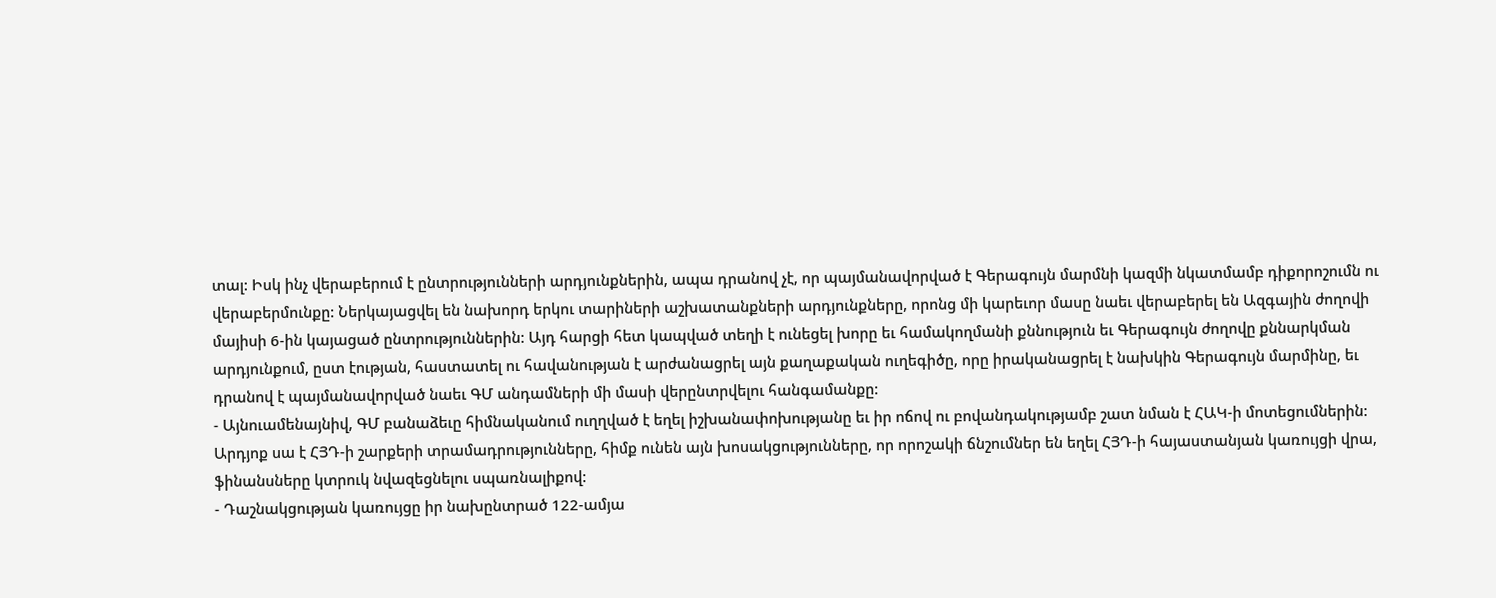տալ: Իսկ ինչ վերաբերում է ընտրությունների արդյունքներին, ապա դրանով չէ, որ պայմանավորված է Գերագույն մարմնի կազմի նկատմամբ դիքորոշումն ու վերաբերմունքը: Ներկայացվել են նախորդ երկու տարիների աշխատանքների արդյունքները, որոնց մի կարեւոր մասը նաեւ վերաբերել են Ազգային ժողովի մայիսի 6-ին կայացած ընտրություններին: Այդ հարցի հետ կապված տեղի է ունեցել խորը եւ համակողմանի քննություն եւ Գերագույն ժողովը քննարկման արդյունքում, ըստ էության, հաստատել ու հավանության է արժանացրել այն քաղաքական ուղեգիծը, որը իրականացրել է նախկին Գերագույն մարմինը, եւ դրանով է պայմանավորված նաեւ ԳՄ անդամների մի մասի վերընտրվելու հանգամանքը:
- Այնուամենայնիվ, ԳՄ բանաձեւը հիմնականում ուղղված է եղել իշխանափոխությանը եւ իր ոճով ու բովանդակությամբ շատ նման է ՀԱԿ-ի մոտեցումներին: Արդյոք սա է ՀՅԴ-ի շարքերի տրամադրությունները, հիմք ունեն այն խոսակցությունները, որ որոշակի ճնշումներ են եղել ՀՅԴ-ի հայաստանյան կառույցի վրա, ֆինանսները կտրուկ նվազեցնելու սպառնալիքով:
- Դաշնակցության կառույցը իր նախընտրած 122-ամյա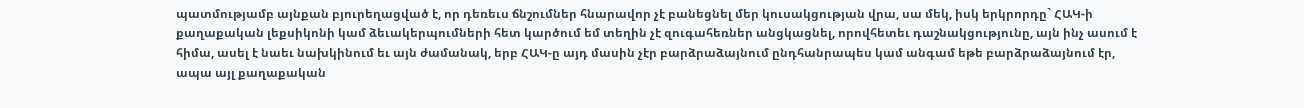պատմությամբ այնքան բյուրեղացված է, որ դեռեւս ճնշումներ հնարավոր չէ բանեցնել մեր կուսակցության վրա, սա մեկ, իսկ երկրորդը` ՀԱԿ-ի քաղաքական լեքսիկոնի կամ ձեւակերպումների հետ կարծում եմ տեղին չէ զուգահեռներ անցկացնել, որովհետեւ դաշնակցությունը, այն ինչ ասում է հիմա, ասել է նաեւ նախկինում եւ այն ժամանակ, երբ ՀԱԿ-ը այդ մասին չէր բարձրաձայնում ընդհանրապես կամ անգամ եթե բարձրաձայնում էր, ապա այլ քաղաքական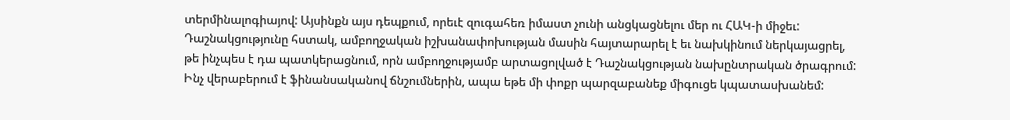տերմինալոգիայով: Այսինքն այս դեպքում, որեւէ զուգահեռ իմաստ չունի անցկացնելու մեր ու ՀԱԿ-ի միջեւ: Դաշնակցությունը հստակ, ամբողջական իշխանափոխության մասին հայտարարել է եւ նախկինում ներկայացրել, թե ինչպես է դա պատկերացնում, որն ամբողջությամբ արտացոլված է Դաշնակցության նախընտրական ծրագրում:
Ինչ վերաբերում է ֆինանսականով ճնշումներին, ապա եթե մի փոքր պարզաբանեք միգուցե կպատասխանեմ: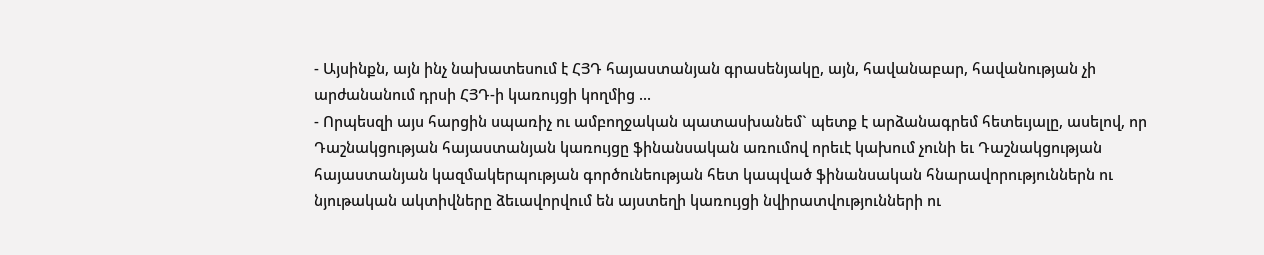- Այսինքն, այն ինչ նախատեսում է ՀՅԴ հայաստանյան գրասենյակը, այն, հավանաբար, հավանության չի արժանանում դրսի ՀՅԴ-ի կառույցի կողմից ...
- Որպեսզի այս հարցին սպառիչ ու ամբողջական պատասխանեմ` պետք է արձանագրեմ հետեւյալը, ասելով, որ Դաշնակցության հայաստանյան կառույցը ֆինանսական առումով որեւէ կախում չունի եւ Դաշնակցության հայաստանյան կազմակերպության գործունեության հետ կապված ֆինանսական հնարավորություններն ու նյութական ակտիվները ձեւավորվում են այստեղի կառույցի նվիրատվությունների ու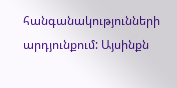հանգանակությունների արդյունքում: Այսինքն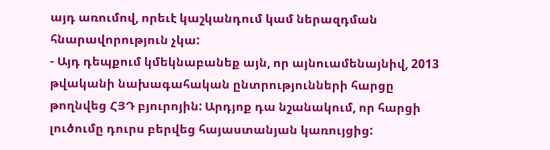այդ առումով, որեւէ կաշկանդում կամ ներազդման հնարավորություն չկա:
- Այդ դեպքում կմեկնաբանեք այն, որ այնուամենայնիվ, 2013 թվականի նախագահական ընտրությունների հարցը թողնվեց ՀՅԴ բյուրոյին: Արդյոք դա նշանակում, որ հարցի լուծումը դուրս բերվեց հայաստանյան կառույցից: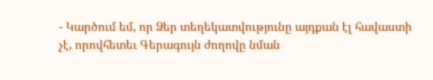- Կարծում եմ, որ Ձեր տեղեկատվությունը այդքան էլ հավաստի չէ, որովհետեւ Գերագույն ժողովը նման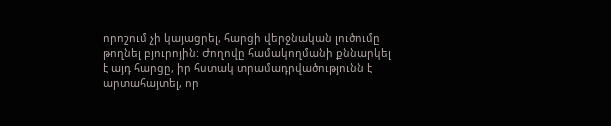որոշում չի կայացրել, հարցի վերջնական լուծումը թողնել բյուրոյին: Ժողովը համակողմանի քննարկել է այդ հարցը, իր հստակ տրամադրվածությունն է արտահայտել, որ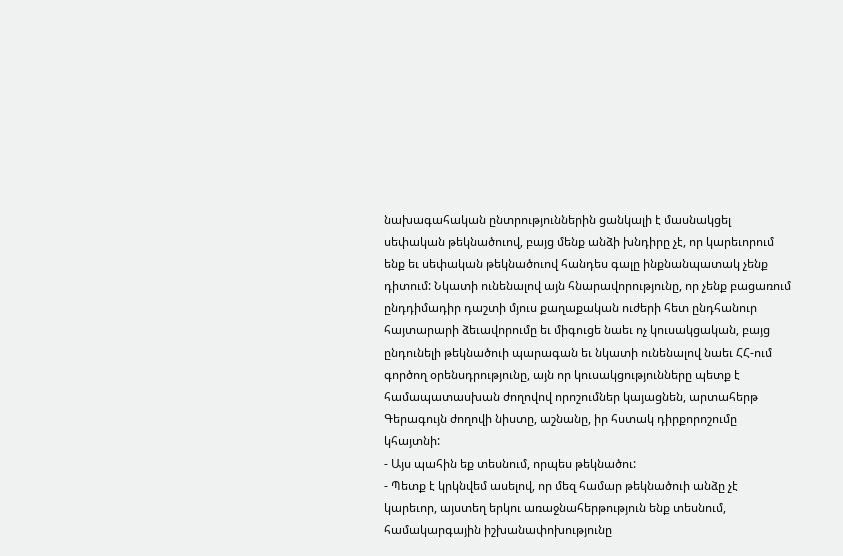նախագահական ընտրություններին ցանկալի է մասնակցել սեփական թեկնածուով, բայց մենք անձի խնդիրը չէ, որ կարեւորում ենք եւ սեփական թեկնածուով հանդես գալը ինքնանպատակ չենք դիտում: Նկատի ունենալով այն հնարավորությունը, որ չենք բացառում ընդդիմադիր դաշտի մյուս քաղաքական ուժերի հետ ընդհանուր հայտարարի ձեւավորումը եւ միգուցե նաեւ ոչ կուսակցական, բայց ընդունելի թեկնածուի պարագան եւ նկատի ունենալով նաեւ ՀՀ-ում գործող օրենսդրությունը, այն որ կուսակցությունները պետք է համապատասխան ժողովով որոշումներ կայացնեն, արտահերթ Գերագույն ժողովի նիստը, աշնանը, իր հստակ դիրքորոշումը կհայտնի:
- Այս պահին եք տեսնում, որպես թեկնածու:
- Պետք է կրկնվեմ ասելով, որ մեզ համար թեկնածուի անձը չէ կարեւոր, այստեղ երկու առաջնահերթություն ենք տեսնում, համակարգային իշխանափոխությունը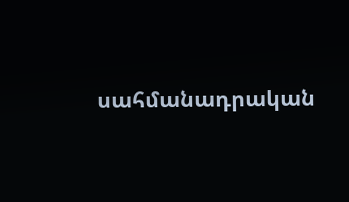սահմանադրական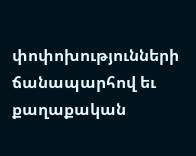փոփոխությունների ճանապարհով եւ քաղաքական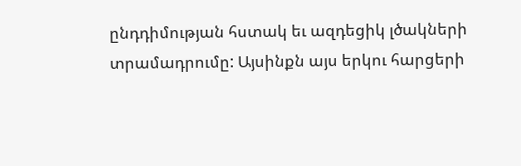ընդդիմության հստակ եւ ազդեցիկ լծակների տրամադրումը: Այսինքն այս երկու հարցերի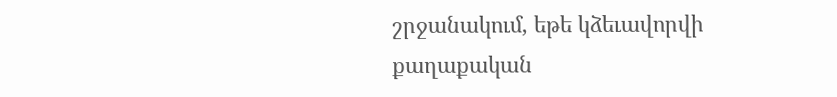շրջանակում, եթե կձեւավորվի քաղաքական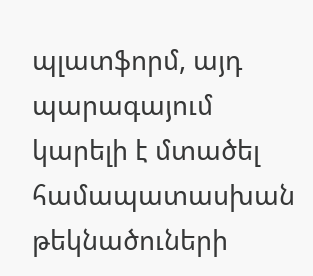պլատֆորմ, այդ պարագայում կարելի է մտածել համապատասխան թեկնածուների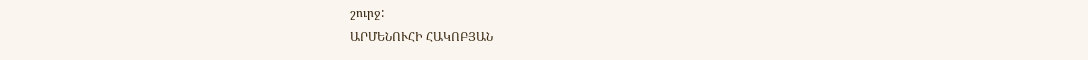շուրջ:
ԱՐՄԵՆՈՒՀԻ ՀԱԿՈԲՅԱՆ